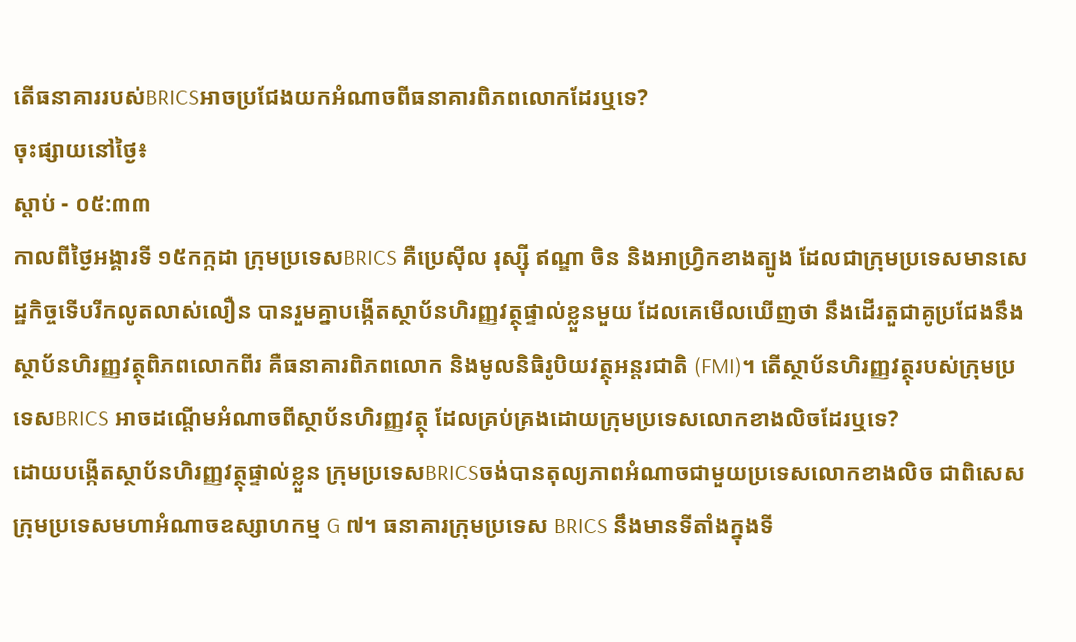តើធនាគាររបស់BRICSអាចប្រជែងយកអំណាចពីធនាគារពិភពលោកដែរឬទេ?
ចុះផ្សាយនៅថ្ងៃ៖
ស្តាប់ - ០៥:៣៣
កាលពីថ្ងៃអង្គារទី ១៥កក្កដា ក្រុមប្រទេសBRICS គឺប្រេស៊ីល រុស្ស៊ី ឥណ្ឌា ចិន និងអាហ្វ្រិកខាងត្បូង ដែលជាក្រុមប្រទេសមានសេដ្ឋកិច្ចទើបរីកលូតលាស់លឿន បានរួមគ្នាបង្កើតស្ថាប័នហិរញ្ញវត្ថុផ្ទាល់ខ្លួនមួយ ដែលគេមើលឃើញថា នឹងដើរតួជាគូប្រជែងនឹងស្ថាប័នហិរញ្ញវត្ថុពិភពលោកពីរ គឺធនាគារពិភពលោក និងមូលនិធិរូបិយវត្ថុអន្តរជាតិ (FMI)។ តើស្ថាប័នហិរញ្ញវត្ថុរបស់ក្រុមប្រទេសBRICS អាចដណ្តើមអំណាចពីស្ថាប័នហិរញ្ញវត្ថុ ដែលគ្រប់គ្រងដោយក្រុមប្រទេសលោកខាងលិចដែរឬទេ?
ដោយបង្កើតស្ថាប័នហិរញ្ញវត្ថុផ្ទាល់ខ្លួន ក្រុមប្រទេសBRICSចង់បានតុល្យភាពអំណាចជាមួយប្រទេសលោកខាងលិច ជាពិសេស ក្រុមប្រទេសមហាអំណាចឧស្សាហកម្ម G ៧។ ធនាគារក្រុមប្រទេស BRICS នឹងមានទីតាំងក្នុងទី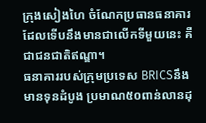ក្រុងសៀងហៃ ចំណែកប្រធានធនាគារដែលទើបនឹងមានជាលើកទីមួយនេះ គឺជាជនជាតិឥណ្ឌា។
ធនាគាររបស់ក្រុមប្រទេស BRICSនឹងមានទុនដំបូង ប្រមាណ៥០ពាន់លានដុ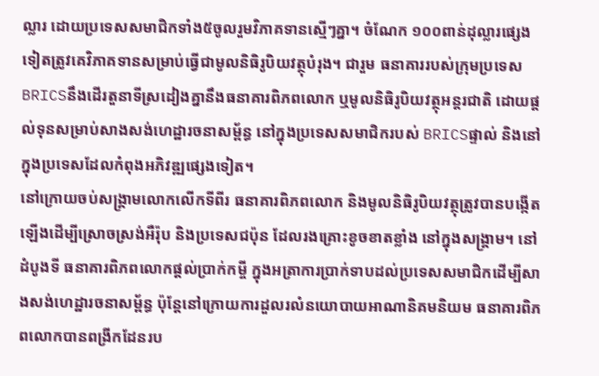ល្លារ ដោយប្រទេសសមាជិកទាំង៥ចូលរួមវិភាគទានស្មើៗគ្នា។ ចំណែក ១០០ពាន់ដុល្លារផ្សេងទៀតត្រូវគេវិភាគទានសម្រាប់ធ្វើជាមូលនិធិរូបិយវត្ថុបំរុង។ ជារួម ធនាគាររបស់ក្រុមប្រទេស BRICSនឹងដើរតួនាទីស្រដៀងគ្នានឹងធនាគារពិភពលោក ឬមូលនិធិរូបិយវត្ថុអន្តរជាតិ ដោយផ្តល់ទុនសម្រាប់សាងសង់ហេដ្ឋារចនាសម្ព័ន្ធ នៅក្នុងប្រទេសសមាជិករបស់ BRICSផ្ទាល់ និងនៅក្នុងប្រទេសដែលកំពុងអភិវឌ្ឍផ្សេងទៀត។
នៅក្រោយចប់សង្រ្គាមលោកលើកទីពីរ ធនាគារពិភពលោក និងមូលនិធិរូបិយវត្ថុត្រូវបានបង្កើតឡើងដើម្បីស្រោចស្រង់អឺរ៉ុប និងប្រទេសជប៉ុន ដែលរងគ្រោះខូចខាតខ្លាំង នៅក្នុងសង្រ្គាម។ នៅដំបូងទី ធនាគារពិភពលោកផ្តល់ប្រាក់កម្ចី ក្នុងអត្រាការប្រាក់ទាបដល់ប្រទេសសមាជិកដើម្បីសាងសង់ហេដ្ឋារចនាសម្ព័ន្ធ ប៉ុន្តែនៅក្រោយការដួលរលំនយោបាយអាណានិគមនិយម ធនាគារពិភពលោកបានពង្រីកដែនរប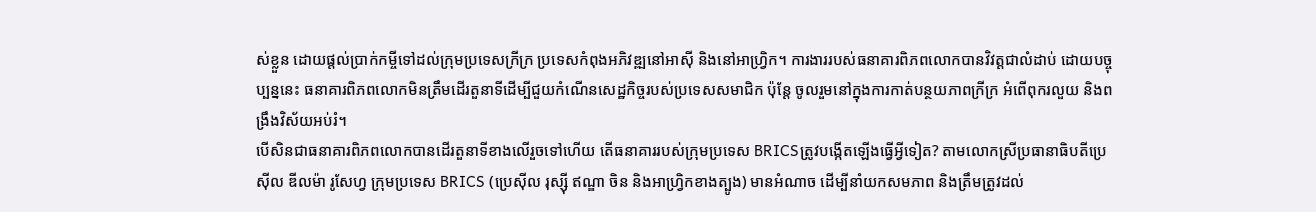ស់ខ្លួន ដោយផ្តល់ប្រាក់កម្ចីទៅដល់ក្រុមប្រទេសក្រីក្រ ប្រទេសកំពុងអភិវឌ្ឍនៅអាស៊ី និងនៅអាហ្វ្រិក។ ការងាររបស់ធនាគារពិភពលោកបានវិវត្តជាលំដាប់ ដោយបច្ចុប្បន្ននេះ ធនាគារពិភពលោកមិនត្រឹមដើរតួនាទីដើម្បីជួយកំណើនសេដ្ឋកិច្ចរបស់ប្រទេសសមាជិក ប៉ុន្តែ ចូលរួមនៅក្នុងការកាត់បន្ថយភាពក្រីក្រ អំពើពុករលួយ និងពង្រឹងវិស័យអប់រំ។
បើសិនជាធនាគារពិភពលោកបានដើរតួនាទីខាងលើរួចទៅហើយ តើធនាគាររបស់ក្រុមប្រទេស BRICSត្រូវបង្កើតឡើងធ្វើអ្វីទៀត? តាមលោកស្រីប្រធានាធិបតីប្រេស៊ីល ឌីលម៉ា រូសែហ្វ ក្រុមប្រទេស BRICS (ប្រេស៊ីល រុស្ស៊ី ឥណ្ឌា ចិន និងអាហ្រ្វិកខាងត្បូង) មានអំណាច ដើម្បីនាំយកសមភាព និងត្រឹមត្រូវដល់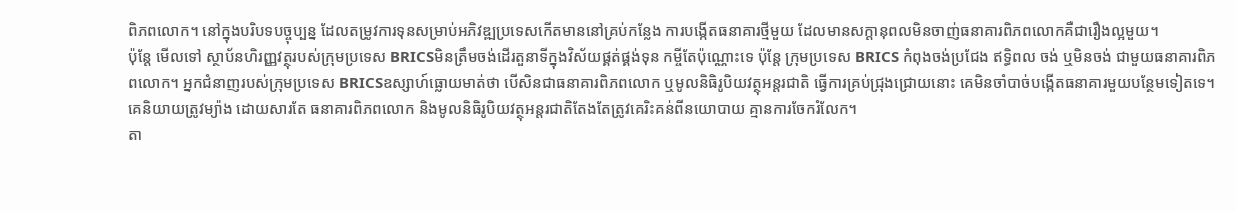ពិភពលោក។ នៅក្នុងបរិបទបច្ចុប្បន្ន ដែលតម្រូវការទុនសម្រាប់អភិវឌ្ឍប្រទេសកើតមាននៅគ្រប់កន្លែង ការបង្កើតធនាគារថ្មីមួយ ដែលមានសក្តានុពលមិនចាញ់ធនាគារពិភពលោកគឺជារឿងល្អមួយ។
ប៉ុន្តែ មើលទៅ ស្ថាប័នហិរញ្ញវត្ថុរបស់ក្រុមប្រទេស BRICSមិនត្រឹមចង់ដើរតួនាទីក្នុងវិស័យផ្គត់ផ្គង់ទុន កម្ចីតែប៉ុណ្ណោះទេ ប៉ុន្តែ ក្រុមប្រទេស BRICS កំពុងចង់ប្រជែង ឥទ្ធិពល ចង់ ឬមិនចង់ ជាមួយធនាគារពិភពលោក។ អ្នកជំនាញរបស់ក្រុមប្រទេស BRICSឧស្សាហ៍ធ្លោយមាត់ថា បើសិនជាធនាគារពិភពលោក ឬមូលនិធិរូបិយវត្ថុអន្តរជាតិ ធ្វើការគ្រប់ជ្រុងជ្រោយនោះ គេមិនចាំបាច់បង្កើតធនាគារមួយបន្ថែមទៀតទេ។ គេនិយាយត្រូវម្យ៉ាង ដោយសារតែ ធនាគារពិភពលោក និងមូលនិធិរូបិយវត្ថុអន្តរជាតិតែងតែត្រូវគេរិះគន់ពីនយោបាយ គ្មានការចែករំលែក។
តា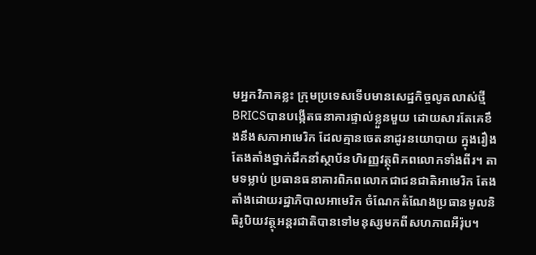មអ្នកវិភាគខ្លះ ក្រុមប្រទេសទើបមានសេដ្ឋកិច្ចលូតលាស់ថ្មី BRICSបានបង្កើតធនាគារផ្ទាល់ខ្លួនមួយ ដោយសារតែគេខឹងនឹងសភាអាមេរិក ដែលគ្មានចេតនាដូរនយោបាយ ក្នុងរឿងតែងតាំងថ្នាក់ដឹកនាំស្ថាប័នហិរញ្ញវត្ថុពិភពលោកទាំងពីរ។ តាមទម្លាប់ ប្រធានធនាគារពិភពលោកជាជនជាតិអាមេរិក តែងតាំងដោយរដ្ឋាភិបាលអាមេរិក ចំណែកតំណែងប្រធានមូលនិធិរូបិយវត្ថុអន្តរជាតិបានទៅមនុស្សមកពីសហភាពអឺរ៉ុប។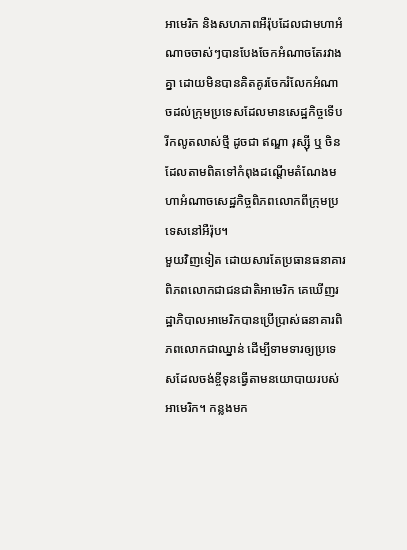អាមេរិក និងសហភាពអឺរ៉ុបដែលជាមហាអំណាចចាស់ៗបានបែងចែកអំណាចតែរវាងគ្នា ដោយមិនបានគិតគូរចែករំលែកអំណាចដល់ក្រុមប្រទេសដែលមានសេដ្ឋកិច្ចទើបរីកលូតលាស់ថ្មី ដូចជា ឥណ្ឌា រុស្ស៊ី ឬ ចិន ដែលតាមពិតទៅកំពុងដណ្តើមតំណែងមហាអំណាចសេដ្ឋកិច្ចពិភពលោកពីក្រុមប្រទេសនៅអឺរ៉ុប។
មួយវិញទៀត ដោយសារតែប្រធានធនាគារពិភពលោកជាជនជាតិអាមេរិក គេឃើញរដ្ឋាភិបាលអាមេរិកបានប្រើប្រាស់ធនាគារពិភពលោកជាឈ្នាន់ ដើម្បីទាមទារឲ្យប្រទេសដែលចង់ខ្ចីទុនធ្វើតាមនយោបាយរបស់អាមេរិក។ កន្លងមក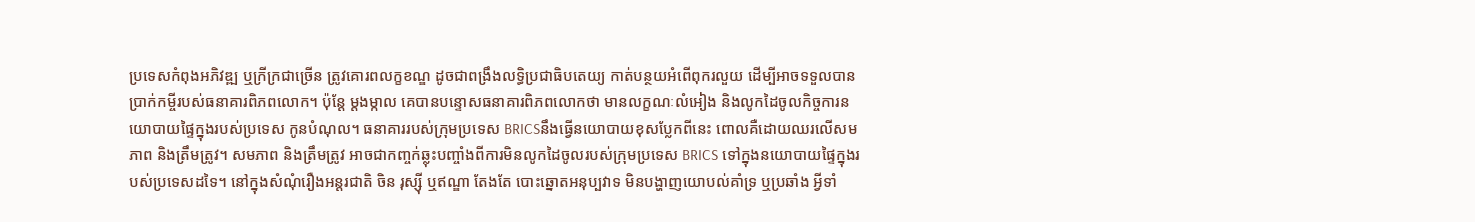ប្រទេសកំពុងអភិវឌ្ឍ ឬក្រីក្រជាច្រើន ត្រូវគោរពលក្ខខណ្ឌ ដូចជាពង្រឹងលទ្ធិប្រជាធិបតេយ្យ កាត់បន្ថយអំពើពុករលួយ ដើម្បីអាចទទួលបានប្រាក់កម្ចីរបស់ធនាគារពិភពលោក។ ប៉ុន្តែ ម្តងម្កាល គេបានបន្ទោសធនាគារពិភពលោកថា មានលក្ខណៈលំអៀង និងលូកដៃចូលកិច្ចការនយោបាយផ្ទៃក្នុងរបស់ប្រទេស កូនបំណុល។ ធនាគាររបស់ក្រុមប្រទេស BRICSនឹងធ្វើនយោបាយខុសប្លែកពីនេះ ពោលគឺដោយឈរលើសមភាព និងត្រឹមត្រូវ។ សមភាព និងត្រឹមត្រូវ អាចជាកញ្ចក់ឆ្លុះបញ្ចាំងពីការមិនលូកដៃចូលរបស់ក្រុមប្រទេស BRICS ទៅក្នុងនយោបាយផ្ទៃក្នុងរបស់ប្រទេសដទៃ។ នៅក្នុងសំណុំរឿងអន្តរជាតិ ចិន រុស្ស៊ី ឬឥណ្ឌា តែងតែ បោះឆ្នោតអនុប្បវាទ មិនបង្ហាញយោបល់គាំទ្រ ឬប្រឆាំង អ្វីទាំ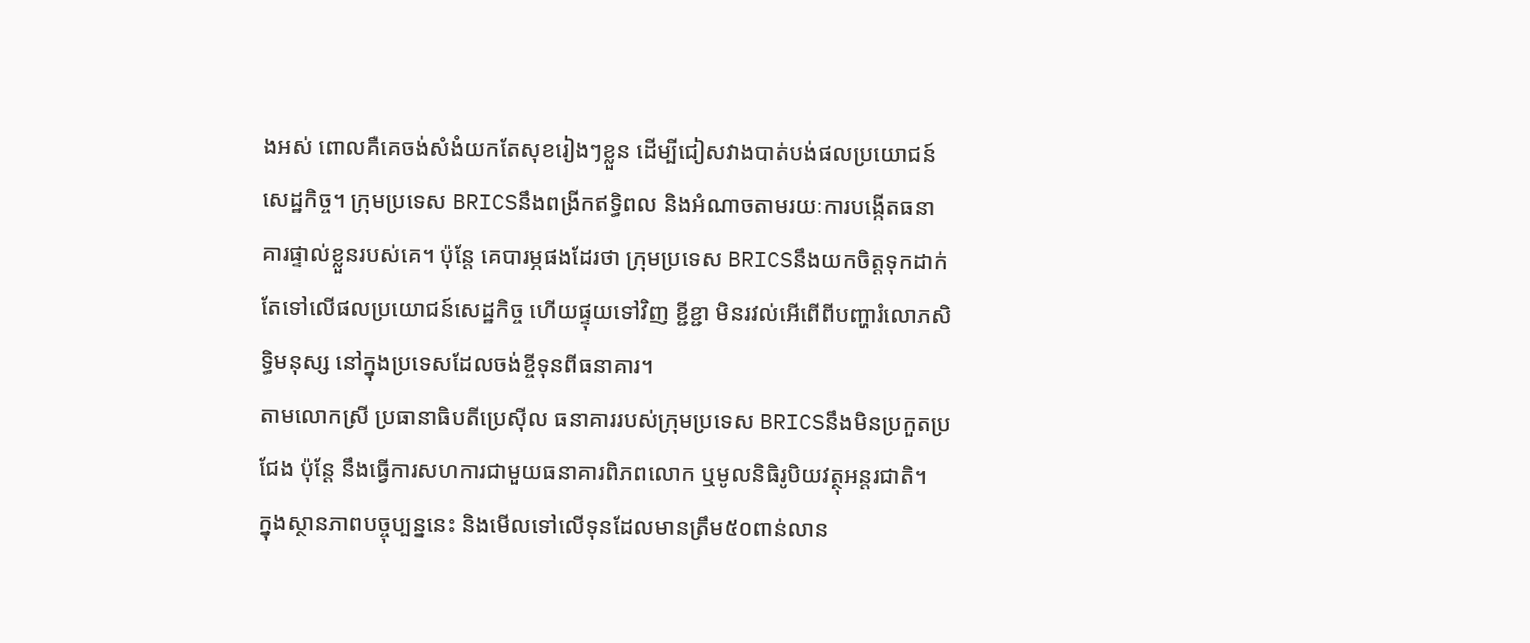ងអស់ ពោលគឺគេចង់សំងំយកតែសុខរៀងៗខ្លួន ដើម្បីជៀសវាងបាត់បង់ផលប្រយោជន៍សេដ្ឋកិច្ច។ ក្រុមប្រទេស BRICSនឹងពង្រីកឥទ្ធិពល និងអំណាចតាមរយៈការបង្កើតធនាគារផ្ទាល់ខ្លួនរបស់គេ។ ប៉ុន្តែ គេបារម្ភផងដែរថា ក្រុមប្រទេស BRICSនឹងយកចិត្តទុកដាក់តែទៅលើផលប្រយោជន៍សេដ្ឋកិច្ច ហើយផ្ទុយទៅវិញ ខ្ជីខ្ជា មិនរវល់អើពើពីបញ្ហារំលោភសិទ្ធិមនុស្ស នៅក្នុងប្រទេសដែលចង់ខ្ចីទុនពីធនាគារ។
តាមលោកស្រី ប្រធានាធិបតីប្រេស៊ីល ធនាគាររបស់ក្រុមប្រទេស BRICSនឹងមិនប្រកួតប្រជែង ប៉ុន្តែ នឹងធ្វើការសហការជាមួយធនាគារពិភពលោក ឬមូលនិធិរូបិយវត្ថុអន្តរជាតិ។
ក្នុងស្ថានភាពបច្ចុប្បន្ននេះ និងមើលទៅលើទុនដែលមានត្រឹម៥០ពាន់លាន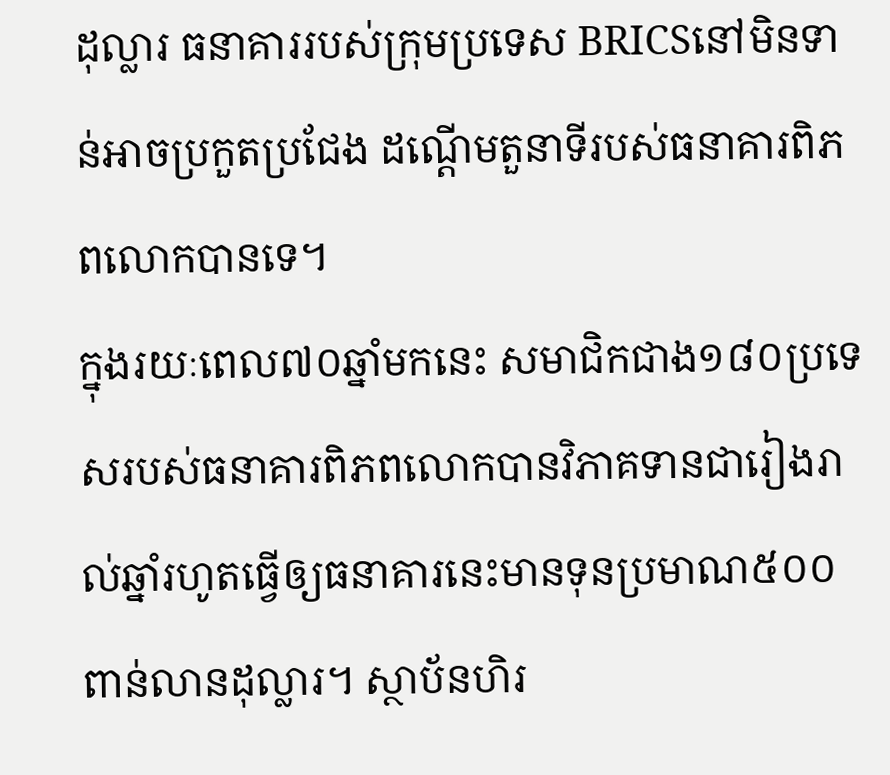ដុល្លារ ធនាគាររបស់ក្រុមប្រទេស BRICSនៅមិនទាន់អាចប្រកួតប្រជែង ដណ្តើមតួនាទីរបស់ធនាគារពិភពលោកបានទេ។
ក្នុងរយៈពេល៧០ឆ្នាំមកនេះ សមាជិកជាង១៨០ប្រទេសរបស់ធនាគារពិភពលោកបានវិភាគទានជារៀងរាល់ឆ្នាំរហូតធ្វើឲ្យធនាគារនេះមានទុនប្រមាណ៥០០ពាន់លានដុល្លារ។ ស្ថាប័នហិរ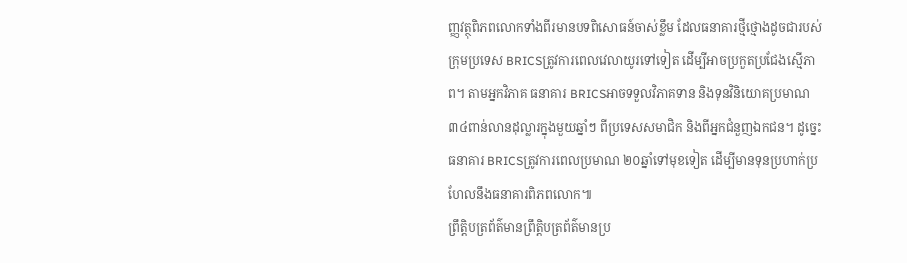ញ្ញវត្ថុពិភពលោកទាំងពីរមានបទពិសោធន៍ចាស់ខ្លឹម ដែលធនាគារថ្មីថ្មោងដូចជារបស់ក្រុមប្រទេស BRICSត្រូវការពេលវេលាយូរទៅទៀត ដើម្បីអាចប្រកួតប្រជែងស្មើភាព។ តាមអ្នកវិភាគ ធនាគារ BRICSអាចទទួលវិភាគទាន និងទុនវិនិយោគប្រមាណ ៣៤ពាន់លានដុល្លារក្នុងមួយឆ្នាំៗ ពីប្រទេសសមាជិក និងពីអ្នកជំនួញឯកជន។ ដូច្នេះ ធនាគារ BRICSត្រូវការពេលប្រមាណ ២០ឆ្នាំទៅមុខទៀត ដើម្បីមានទុនប្រហាក់ប្រហែលនឹងធនាគារពិភពលោក៕
ព្រឹត្តិបត្រព័ត៌មានព្រឹត្តិបត្រព័ត៌មានប្រ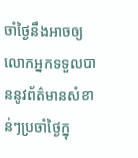ចាំថ្ងៃនឹងអាចឲ្យលោកអ្នកទទួលបាននូវព័ត៌មានសំខាន់ៗប្រចាំថ្ងៃក្នុ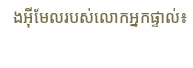ងអ៊ីមែលរបស់លោកអ្នកផ្ទាល់៖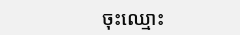ចុះឈ្មោះ